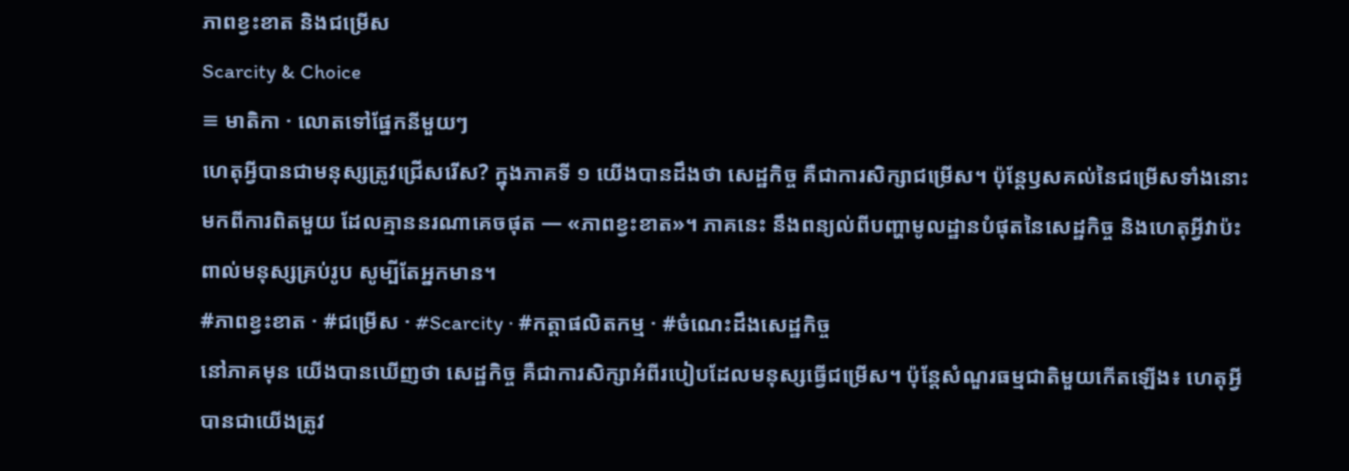ភាពខ្វះខាត និងជម្រើស
Scarcity & Choice
≡ មាតិកា · លោតទៅផ្នែកនីមួយៗ
ហេតុអ្វីបានជាមនុស្សត្រូវជ្រើសរើស? ក្នុងភាគទី ១ យើងបានដឹងថា សេដ្ឋកិច្ច គឺជាការសិក្សាជម្រើស។ ប៉ុន្តែឫសគល់នៃជម្រើសទាំងនោះ មកពីការពិតមួយ ដែលគ្មាននរណាគេចផុត — «ភាពខ្វះខាត»។ ភាគនេះ នឹងពន្យល់ពីបញ្ហាមូលដ្ឋានបំផុតនៃសេដ្ឋកិច្ច និងហេតុអ្វីវាប៉ះពាល់មនុស្សគ្រប់រូប សូម្បីតែអ្នកមាន។
#ភាពខ្វះខាត · #ជម្រើស · #Scarcity · #កត្តាផលិតកម្ម · #ចំណេះដឹងសេដ្ឋកិច្ច
នៅភាគមុន យើងបានឃើញថា សេដ្ឋកិច្ច គឺជាការសិក្សាអំពីរបៀបដែលមនុស្សធ្វើជម្រើស។ ប៉ុន្តែសំណួរធម្មជាតិមួយកើតឡើង៖ ហេតុអ្វីបានជាយើងត្រូវ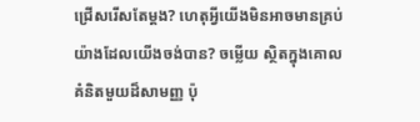ជ្រើសរើសតែម្តង? ហេតុអ្វីយើងមិនអាចមានគ្រប់យ៉ាងដែលយើងចង់បាន? ចម្លើយ ស្ថិតក្នុងគោលគំនិតមួយដ៏សាមញ្ញ ប៉ុ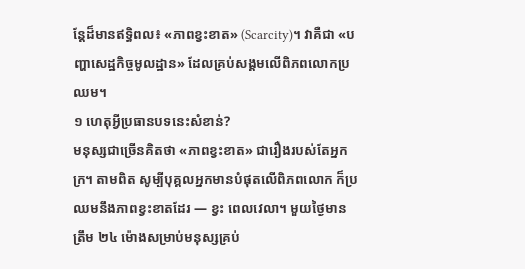ន្តែដ៏មានឥទ្ធិពល៖ «ភាពខ្វះខាត» (Scarcity)។ វាគឺជា «បញ្ហាសេដ្ឋកិច្ចមូលដ្ឋាន» ដែលគ្រប់សង្គមលើពិភពលោកប្រឈម។
១ ហេតុអ្វីប្រធានបទនេះសំខាន់?
មនុស្សជាច្រើនគិតថា «ភាពខ្វះខាត» ជារឿងរបស់តែអ្នកក្រ។ តាមពិត សូម្បីបុគ្គលអ្នកមានបំផុតលើពិភពលោក ក៏ប្រឈមនឹងភាពខ្វះខាតដែរ — ខ្វះ ពេលវេលា។ មួយថ្ងៃមានត្រឹម ២៤ ម៉ោងសម្រាប់មនុស្សគ្រប់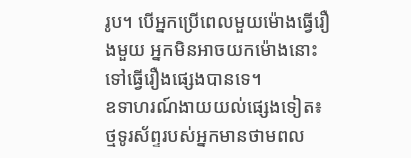រូប។ បើអ្នកប្រើពេលមួយម៉ោងធ្វើរឿងមួយ អ្នកមិនអាចយកម៉ោងនោះទៅធ្វើរឿងផ្សេងបានទេ។
ឧទាហរណ៍ងាយយល់ផ្សេងទៀត៖ ថ្មទូរស័ព្ទរបស់អ្នកមានថាមពល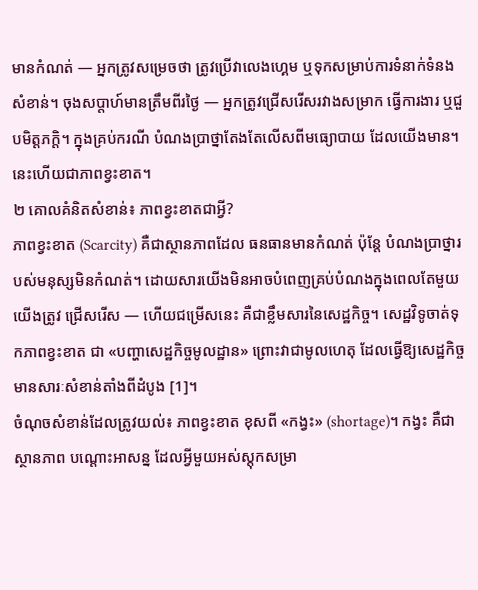មានកំណត់ — អ្នកត្រូវសម្រេចថា ត្រូវប្រើវាលេងហ្គេម ឬទុកសម្រាប់ការទំនាក់ទំនងសំខាន់។ ចុងសប្តាហ៍មានត្រឹមពីរថ្ងៃ — អ្នកត្រូវជ្រើសរើសរវាងសម្រាក ធ្វើការងារ ឬជួបមិត្តភក្តិ។ ក្នុងគ្រប់ករណី បំណងប្រាថ្នាតែងតែលើសពីមធ្យោបាយ ដែលយើងមាន។ នេះហើយជាភាពខ្វះខាត។
២ គោលគំនិតសំខាន់៖ ភាពខ្វះខាតជាអ្វី?
ភាពខ្វះខាត (Scarcity) គឺជាស្ថានភាពដែល ធនធានមានកំណត់ ប៉ុន្តែ បំណងប្រាថ្នារបស់មនុស្សមិនកំណត់។ ដោយសារយើងមិនអាចបំពេញគ្រប់បំណងក្នុងពេលតែមួយ យើងត្រូវ ជ្រើសរើស — ហើយជម្រើសនេះ គឺជាខ្លឹមសារនៃសេដ្ឋកិច្ច។ សេដ្ឋវិទូចាត់ទុកភាពខ្វះខាត ជា «បញ្ហាសេដ្ឋកិច្ចមូលដ្ឋាន» ព្រោះវាជាមូលហេតុ ដែលធ្វើឱ្យសេដ្ឋកិច្ចមានសារៈសំខាន់តាំងពីដំបូង [1]។
ចំណុចសំខាន់ដែលត្រូវយល់៖ ភាពខ្វះខាត ខុសពី «កង្វះ» (shortage)។ កង្វះ គឺជាស្ថានភាព បណ្តោះអាសន្ន ដែលអ្វីមួយអស់ស្តុកសម្រា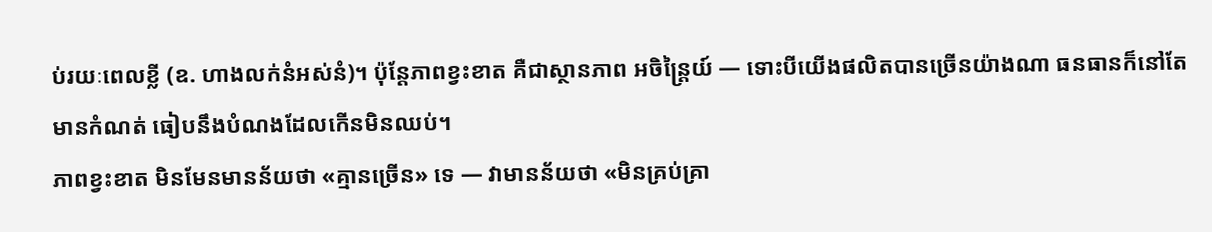ប់រយៈពេលខ្លី (ឧ. ហាងលក់នំអស់នំ)។ ប៉ុន្តែភាពខ្វះខាត គឺជាស្ថានភាព អចិន្ត្រៃយ៍ — ទោះបីយើងផលិតបានច្រើនយ៉ាងណា ធនធានក៏នៅតែមានកំណត់ ធៀបនឹងបំណងដែលកើនមិនឈប់។
ភាពខ្វះខាត មិនមែនមានន័យថា «គ្មានច្រើន» ទេ — វាមានន័យថា «មិនគ្រប់គ្រា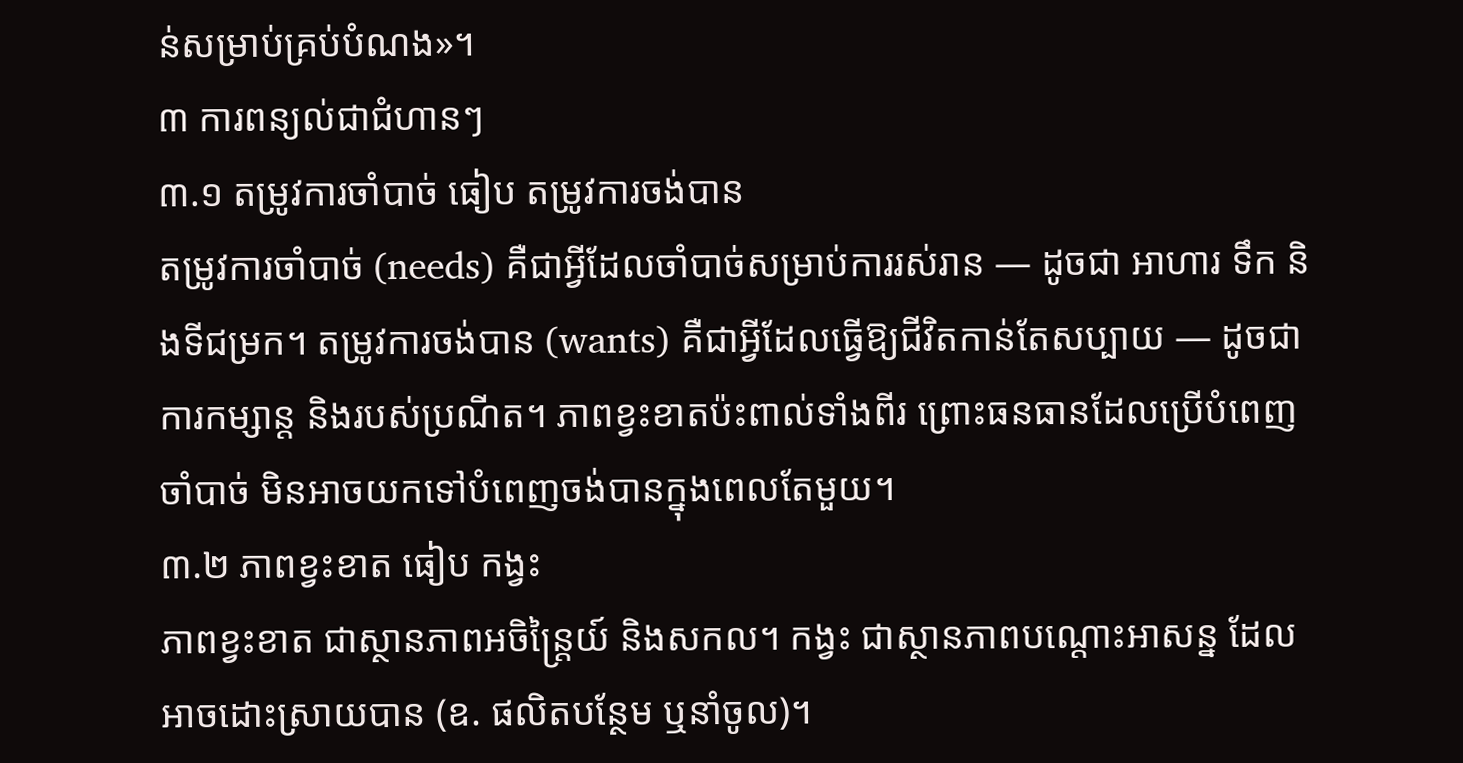ន់សម្រាប់គ្រប់បំណង»។
៣ ការពន្យល់ជាជំហានៗ
៣.១ តម្រូវការចាំបាច់ ធៀប តម្រូវការចង់បាន
តម្រូវការចាំបាច់ (needs) គឺជាអ្វីដែលចាំបាច់សម្រាប់ការរស់រាន — ដូចជា អាហារ ទឹក និងទីជម្រក។ តម្រូវការចង់បាន (wants) គឺជាអ្វីដែលធ្វើឱ្យជីវិតកាន់តែសប្បាយ — ដូចជា ការកម្សាន្ត និងរបស់ប្រណីត។ ភាពខ្វះខាតប៉ះពាល់ទាំងពីរ ព្រោះធនធានដែលប្រើបំពេញចាំបាច់ មិនអាចយកទៅបំពេញចង់បានក្នុងពេលតែមួយ។
៣.២ ភាពខ្វះខាត ធៀប កង្វះ
ភាពខ្វះខាត ជាស្ថានភាពអចិន្ត្រៃយ៍ និងសកល។ កង្វះ ជាស្ថានភាពបណ្តោះអាសន្ន ដែលអាចដោះស្រាយបាន (ឧ. ផលិតបន្ថែម ឬនាំចូល)។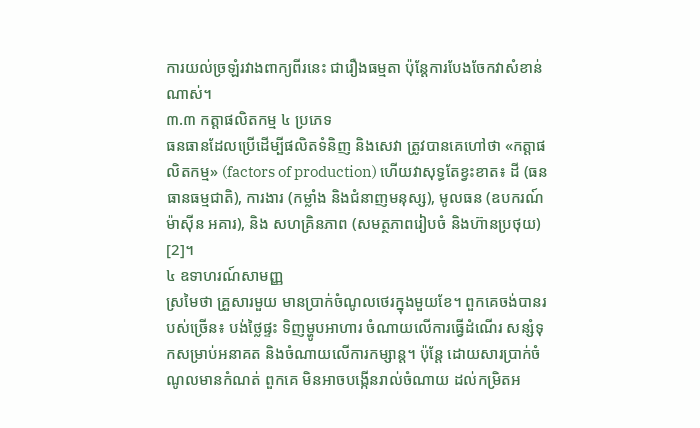ការយល់ច្រឡំរវាងពាក្យពីរនេះ ជារឿងធម្មតា ប៉ុន្តែការបែងចែកវាសំខាន់ណាស់។
៣.៣ កត្តាផលិតកម្ម ៤ ប្រភេទ
ធនធានដែលប្រើដើម្បីផលិតទំនិញ និងសេវា ត្រូវបានគេហៅថា «កត្តាផលិតកម្ម» (factors of production) ហើយវាសុទ្ធតែខ្វះខាត៖ ដី (ធនធានធម្មជាតិ), ការងារ (កម្លាំង និងជំនាញមនុស្ស), មូលធន (ឧបករណ៍ ម៉ាស៊ីន អគារ), និង សហគ្រិនភាព (សមត្ថភាពរៀបចំ និងហ៊ានប្រថុយ) [2]។
៤ ឧទាហរណ៍សាមញ្ញ
ស្រមៃថា គ្រួសារមួយ មានប្រាក់ចំណូលថេរក្នុងមួយខែ។ ពួកគេចង់បានរបស់ច្រើន៖ បង់ថ្លៃផ្ទះ ទិញម្ហូបអាហារ ចំណាយលើការធ្វើដំណើរ សន្សំទុកសម្រាប់អនាគត និងចំណាយលើការកម្សាន្ត។ ប៉ុន្តែ ដោយសារប្រាក់ចំណូលមានកំណត់ ពួកគេ មិនអាចបង្កើនរាល់ចំណាយ ដល់កម្រិតអ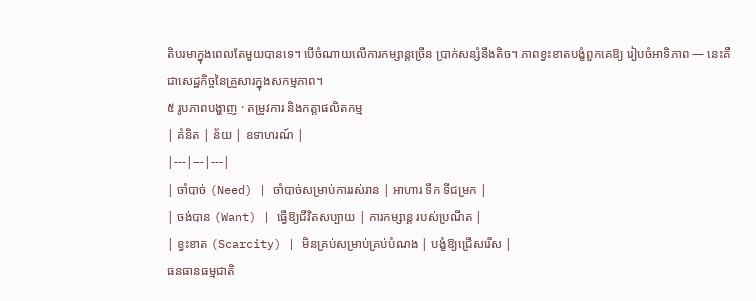តិបរមាក្នុងពេលតែមួយបានទេ។ បើចំណាយលើការកម្សាន្តច្រើន ប្រាក់សន្សំនឹងតិច។ ភាពខ្វះខាតបង្ខំពួកគេឱ្យ រៀបចំអាទិភាព — នេះគឺជាសេដ្ឋកិច្ចនៃគ្រួសារក្នុងសកម្មភាព។
៥ រូបភាពបង្ហាញ · តម្រូវការ និងកត្តាផលិតកម្ម
| គំនិត | ន័យ | ឧទាហរណ៍ |
|---|---|---|
| ចាំបាច់ (Need) | ចាំបាច់សម្រាប់ការរស់រាន | អាហារ ទឹក ទីជម្រក |
| ចង់បាន (Want) | ធ្វើឱ្យជីវិតសប្បាយ | ការកម្សាន្ត របស់ប្រណីត |
| ខ្វះខាត (Scarcity) | មិនគ្រប់សម្រាប់គ្រប់បំណង | បង្ខំឱ្យជ្រើសរើស |
ធនធានធម្មជាតិ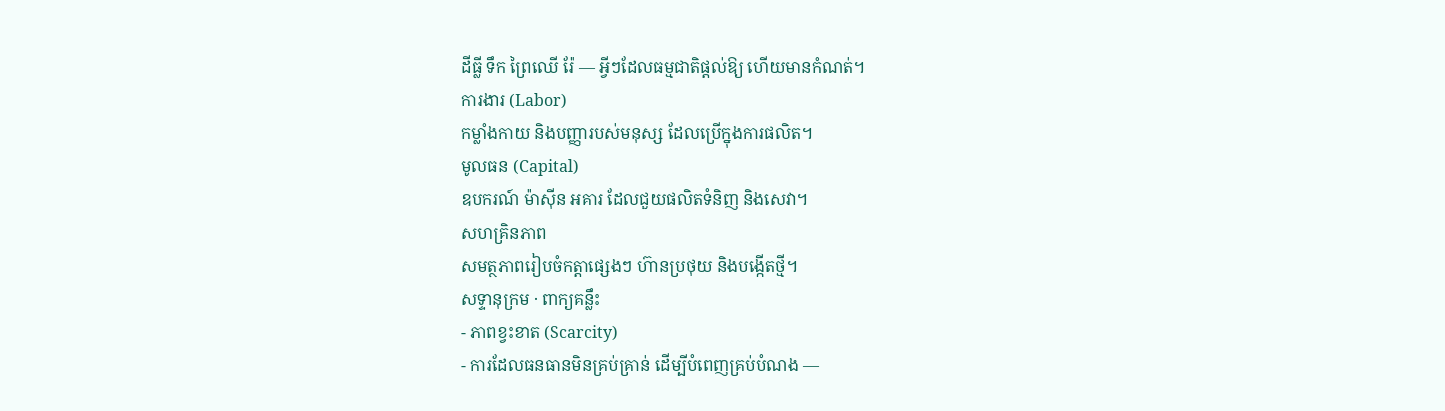ដីធ្លី ទឹក ព្រៃឈើ រ៉ែ — អ្វីៗដែលធម្មជាតិផ្តល់ឱ្យ ហើយមានកំណត់។
ការងារ (Labor)
កម្លាំងកាយ និងបញ្ញារបស់មនុស្ស ដែលប្រើក្នុងការផលិត។
មូលធន (Capital)
ឧបករណ៍ ម៉ាស៊ីន អគារ ដែលជួយផលិតទំនិញ និងសេវា។
សហគ្រិនភាព
សមត្ថភាពរៀបចំកត្តាផ្សេងៗ ហ៊ានប្រថុយ និងបង្កើតថ្មី។
សទ្ទានុក្រម · ពាក្យគន្លឹះ
- ភាពខ្វះខាត (Scarcity)
- ការដែលធនធានមិនគ្រប់គ្រាន់ ដើម្បីបំពេញគ្រប់បំណង —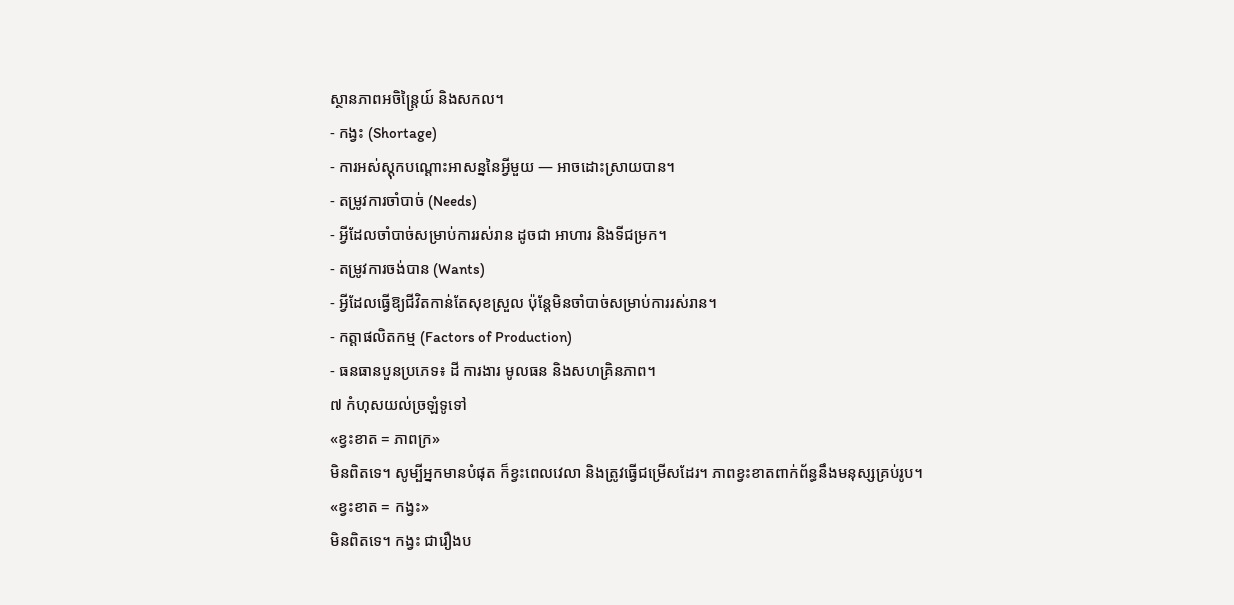ស្ថានភាពអចិន្ត្រៃយ៍ និងសកល។
- កង្វះ (Shortage)
- ការអស់ស្តុកបណ្តោះអាសន្ននៃអ្វីមួយ — អាចដោះស្រាយបាន។
- តម្រូវការចាំបាច់ (Needs)
- អ្វីដែលចាំបាច់សម្រាប់ការរស់រាន ដូចជា អាហារ និងទីជម្រក។
- តម្រូវការចង់បាន (Wants)
- អ្វីដែលធ្វើឱ្យជីវិតកាន់តែសុខស្រួល ប៉ុន្តែមិនចាំបាច់សម្រាប់ការរស់រាន។
- កត្តាផលិតកម្ម (Factors of Production)
- ធនធានបួនប្រភេទ៖ ដី ការងារ មូលធន និងសហគ្រិនភាព។
៧ កំហុសយល់ច្រឡំទូទៅ
«ខ្វះខាត = ភាពក្រ»
មិនពិតទេ។ សូម្បីអ្នកមានបំផុត ក៏ខ្វះពេលវេលា និងត្រូវធ្វើជម្រើសដែរ។ ភាពខ្វះខាតពាក់ព័ន្ធនឹងមនុស្សគ្រប់រូប។
«ខ្វះខាត = កង្វះ»
មិនពិតទេ។ កង្វះ ជារឿងប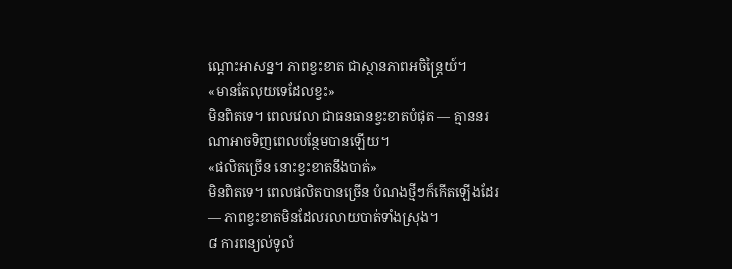ណ្តោះអាសន្ន។ ភាពខ្វះខាត ជាស្ថានភាពអចិន្ត្រៃយ៍។
«មានតែលុយទេដែលខ្វះ»
មិនពិតទេ។ ពេលវេលា ជាធនធានខ្វះខាតបំផុត — គ្មាននរណាអាចទិញពេលបន្ថែមបានឡើយ។
«ផលិតច្រើន នោះខ្វះខាតនឹងបាត់»
មិនពិតទេ។ ពេលផលិតបានច្រើន បំណងថ្មីៗក៏កើតឡើងដែរ — ភាពខ្វះខាតមិនដែលរលាយបាត់ទាំងស្រុង។
៨ ការពន្យល់ទូលំ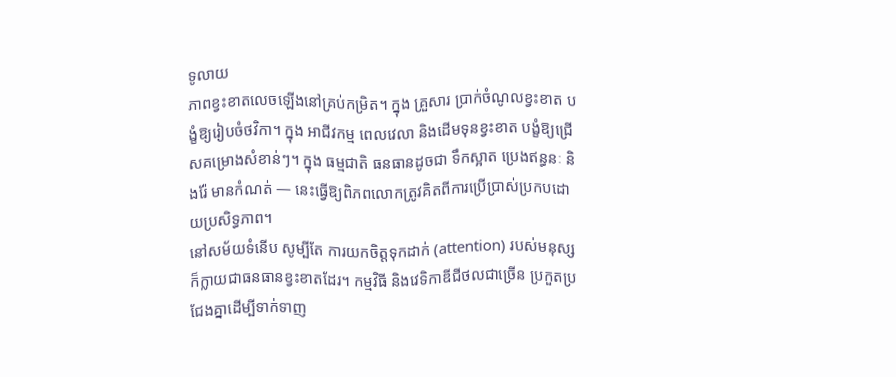ទូលាយ
ភាពខ្វះខាតលេចឡើងនៅគ្រប់កម្រិត។ ក្នុង គ្រួសារ ប្រាក់ចំណូលខ្វះខាត បង្ខំឱ្យរៀបចំថវិកា។ ក្នុង អាជីវកម្ម ពេលវេលា និងដើមទុនខ្វះខាត បង្ខំឱ្យជ្រើសគម្រោងសំខាន់ៗ។ ក្នុង ធម្មជាតិ ធនធានដូចជា ទឹកស្អាត ប្រេងឥន្ធនៈ និងរ៉ែ មានកំណត់ — នេះធ្វើឱ្យពិភពលោកត្រូវគិតពីការប្រើប្រាស់ប្រកបដោយប្រសិទ្ធភាព។
នៅសម័យទំនើប សូម្បីតែ ការយកចិត្តទុកដាក់ (attention) របស់មនុស្ស ក៏ក្លាយជាធនធានខ្វះខាតដែរ។ កម្មវិធី និងវេទិកាឌីជីថលជាច្រើន ប្រកួតប្រជែងគ្នាដើម្បីទាក់ទាញ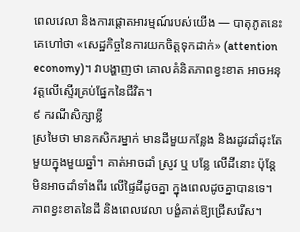ពេលវេលា និងការផ្តោតអារម្មណ៍របស់យើង — បាតុភូតនេះ គេហៅថា «សេដ្ឋកិច្ចនៃការយកចិត្តទុកដាក់» (attention economy)។ វាបង្ហាញថា គោលគំនិតភាពខ្វះខាត អាចអនុវត្តលើស្ទើរគ្រប់ផ្នែកនៃជីវិត។
៩ ករណីសិក្សាខ្លី
ស្រមៃថា មានកសិករម្នាក់ មានដីមួយកន្លែង និងរដូវដាំដុះតែមួយក្នុងមួយឆ្នាំ។ គាត់អាចដាំ ស្រូវ ឬ បន្លែ លើដីនោះ ប៉ុន្តែ មិនអាចដាំទាំងពីរ លើផ្ទៃដីដូចគ្នា ក្នុងពេលដូចគ្នាបានទេ។ ភាពខ្វះខាតនៃដី និងពេលវេលា បង្ខំគាត់ឱ្យជ្រើសរើស។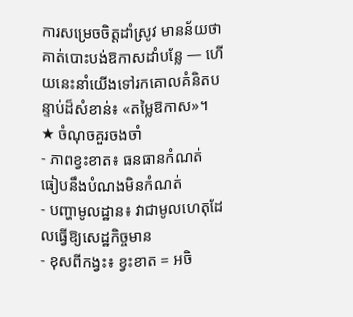ការសម្រេចចិត្តដាំស្រូវ មានន័យថា គាត់បោះបង់ឱកាសដាំបន្លែ — ហើយនេះនាំយើងទៅរកគោលគំនិតបន្ទាប់ដ៏សំខាន់៖ «តម្លៃឱកាស»។
★ ចំណុចគួរចងចាំ
- ភាពខ្វះខាត៖ ធនធានកំណត់ ធៀបនឹងបំណងមិនកំណត់
- បញ្ហាមូលដ្ឋាន៖ វាជាមូលហេតុដែលធ្វើឱ្យសេដ្ឋកិច្ចមាន
- ខុសពីកង្វះ៖ ខ្វះខាត = អចិ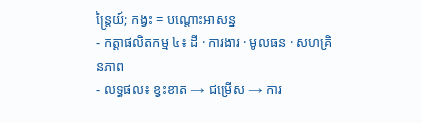ន្ត្រៃយ៍; កង្វះ = បណ្តោះអាសន្ន
- កត្តាផលិតកម្ម ៤៖ ដី · ការងារ · មូលធន · សហគ្រិនភាព
- លទ្ធផល៖ ខ្វះខាត → ជម្រើស → ការ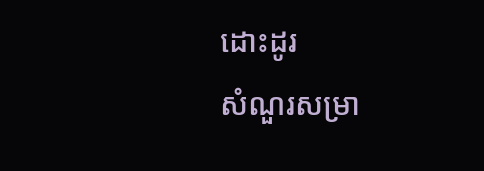ដោះដូរ
សំណួរសម្រា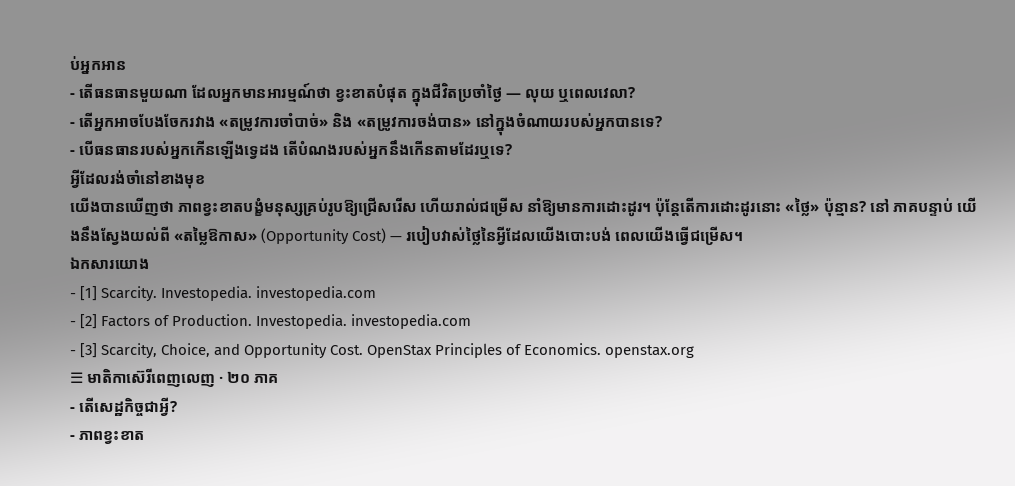ប់អ្នកអាន
- តើធនធានមួយណា ដែលអ្នកមានអារម្មណ៍ថា ខ្វះខាតបំផុត ក្នុងជីវិតប្រចាំថ្ងៃ — លុយ ឬពេលវេលា?
- តើអ្នកអាចបែងចែករវាង «តម្រូវការចាំបាច់» និង «តម្រូវការចង់បាន» នៅក្នុងចំណាយរបស់អ្នកបានទេ?
- បើធនធានរបស់អ្នកកើនឡើងទ្វេដង តើបំណងរបស់អ្នកនឹងកើនតាមដែរឬទេ?
អ្វីដែលរង់ចាំនៅខាងមុខ
យើងបានឃើញថា ភាពខ្វះខាតបង្ខំមនុស្សគ្រប់រូបឱ្យជ្រើសរើស ហើយរាល់ជម្រើស នាំឱ្យមានការដោះដូរ។ ប៉ុន្តែតើការដោះដូរនោះ «ថ្លៃ» ប៉ុន្មាន? នៅ ភាគបន្ទាប់ យើងនឹងស្វែងយល់ពី «តម្លៃឱកាស» (Opportunity Cost) — របៀបវាស់ថ្លៃនៃអ្វីដែលយើងបោះបង់ ពេលយើងធ្វើជម្រើស។
ឯកសារយោង
- [1] Scarcity. Investopedia. investopedia.com
- [2] Factors of Production. Investopedia. investopedia.com
- [3] Scarcity, Choice, and Opportunity Cost. OpenStax Principles of Economics. openstax.org
☰ មាតិកាស៊េរីពេញលេញ · ២០ ភាគ
- តើសេដ្ឋកិច្ចជាអ្វី?
- ភាពខ្វះខាត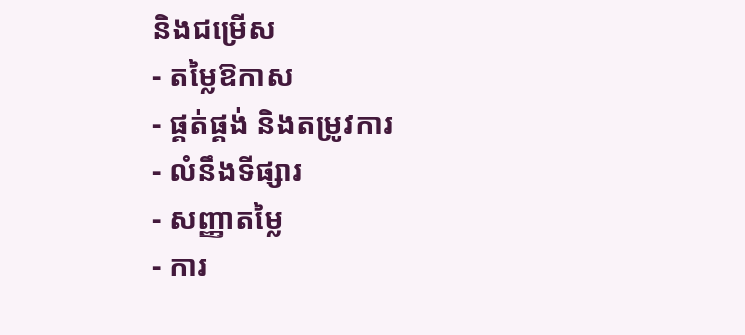និងជម្រើស
- តម្លៃឱកាស
- ផ្គត់ផ្គង់ និងតម្រូវការ
- លំនឹងទីផ្សារ
- សញ្ញាតម្លៃ
- ការ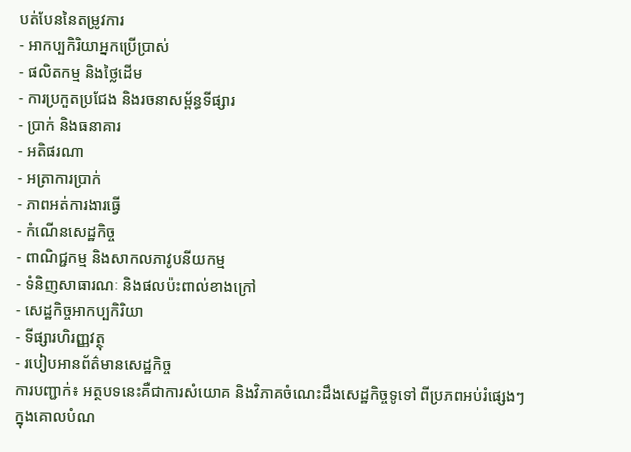បត់បែននៃតម្រូវការ
- អាកប្បកិរិយាអ្នកប្រើប្រាស់
- ផលិតកម្ម និងថ្លៃដើម
- ការប្រកួតប្រជែង និងរចនាសម្ព័ន្ធទីផ្សារ
- ប្រាក់ និងធនាគារ
- អតិផរណា
- អត្រាការប្រាក់
- ភាពអត់ការងារធ្វើ
- កំណើនសេដ្ឋកិច្ច
- ពាណិជ្ជកម្ម និងសាកលភាវូបនីយកម្ម
- ទំនិញសាធារណៈ និងផលប៉ះពាល់ខាងក្រៅ
- សេដ្ឋកិច្ចអាកប្បកិរិយា
- ទីផ្សារហិរញ្ញវត្ថុ
- របៀបអានព័ត៌មានសេដ្ឋកិច្ច
ការបញ្ជាក់៖ អត្ថបទនេះគឺជាការសំយោគ និងវិភាគចំណេះដឹងសេដ្ឋកិច្ចទូទៅ ពីប្រភពអប់រំផ្សេងៗ ក្នុងគោលបំណ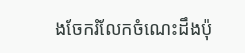ងចែករំលែកចំណេះដឹងប៉ុ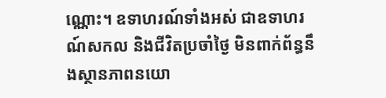ណ្ណោះ។ ឧទាហរណ៍ទាំងអស់ ជាឧទាហរណ៍សកល និងជីវិតប្រចាំថ្ងៃ មិនពាក់ព័ន្ធនឹងស្ថានភាពនយោ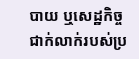បាយ ឬសេដ្ឋកិច្ចជាក់លាក់របស់ប្រ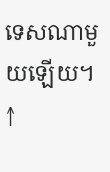ទេសណាមួយឡើយ។
↑